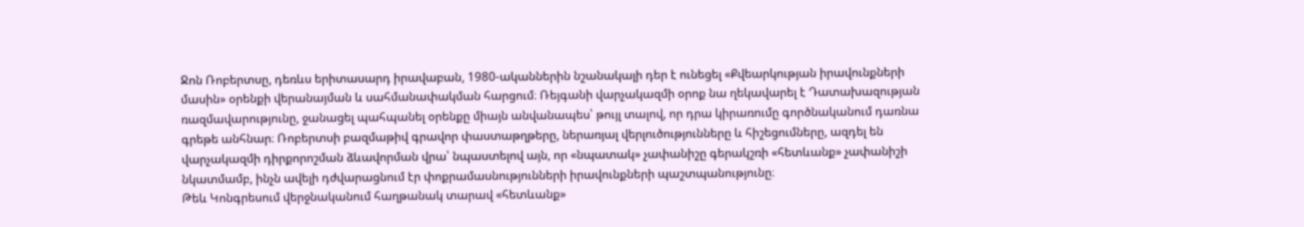Ջոն Ռոբերտսը, դեռևս երիտասարդ իրավաբան, 1980-ականներին նշանակալի դեր է ունեցել «Քվեարկության իրավունքների մասին» օրենքի վերանայման և սահմանափակման հարցում։ Ռեյգանի վարչակազմի օրոք նա ղեկավարել է Դատախազության ռազմավարությունը, ջանացել պահպանել օրենքը միայն անվանապես՝ թույլ տալով, որ դրա կիրառումը գործնականում դառնա գրեթե անհնար։ Ռոբերտսի բազմաթիվ գրավոր փաստաթղթերը, ներառյալ վերլուծությունները և հիշեցումները, ազդել են վարչակազմի դիրքորոշման ձևավորման վրա՝ նպաստելով այն, որ «նպատակ» չափանիշը գերակշռի «հետևանք» չափանիշի նկատմամբ, ինչն ավելի դժվարացնում էր փոքրամասնությունների իրավունքների պաշտպանությունը։
Թեև Կոնգրեսում վերջնականում հաղթանակ տարավ «հետևանք»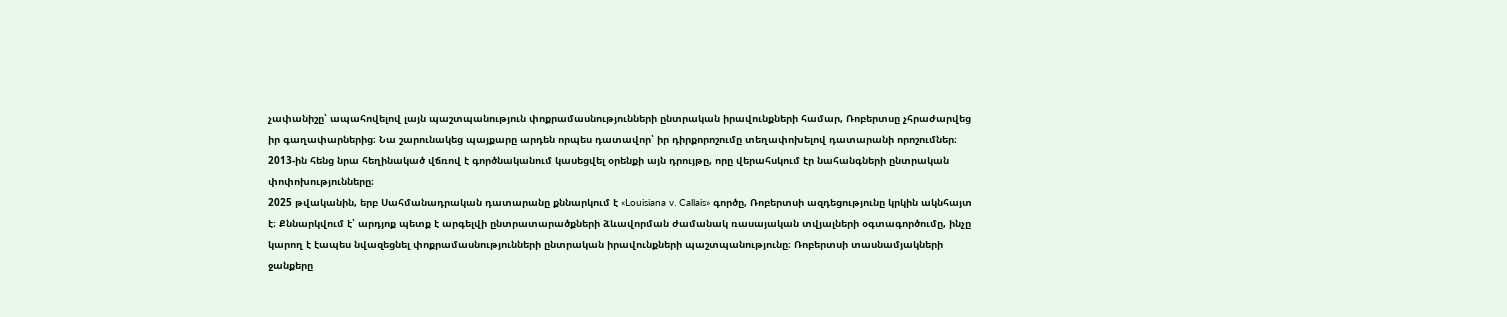չափանիշը՝ ապահովելով լայն պաշտպանություն փոքրամասնությունների ընտրական իրավունքների համար, Ռոբերտսը չհրաժարվեց իր գաղափարներից։ Նա շարունակեց պայքարը արդեն որպես դատավոր՝ իր դիրքորոշումը տեղափոխելով դատարանի որոշումներ։ 2013-ին հենց նրա հեղինակած վճռով է գործնականում կասեցվել օրենքի այն դրույթը, որը վերահսկում էր նահանգների ընտրական փոփոխությունները։
2025 թվականին, երբ Սահմանադրական դատարանը քննարկում է «Louisiana v. Callais» գործը, Ռոբերտսի ազդեցությունը կրկին ակնհայտ է։ Քննարկվում է՝ արդյոք պետք է արգելվի ընտրատարածքների ձևավորման ժամանակ ռասայական տվյալների օգտագործումը, ինչը կարող է էապես նվազեցնել փոքրամասնությունների ընտրական իրավունքների պաշտպանությունը։ Ռոբերտսի տասնամյակների ջանքերը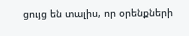ցույց են տալիս, որ օրենքների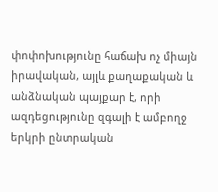փոփոխությունը հաճախ ոչ միայն իրավական, այլև քաղաքական և անձնական պայքար է, որի ազդեցությունը զգալի է ամբողջ երկրի ընտրական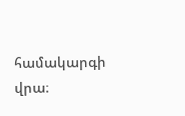համակարգի վրա։